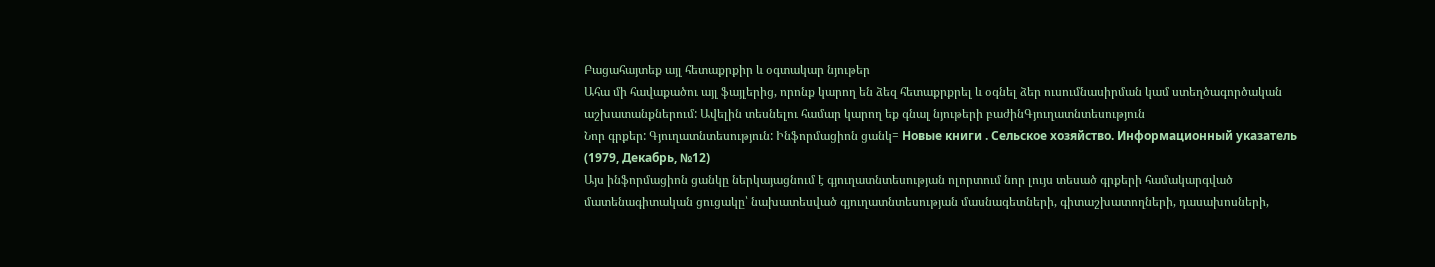Բացահայտեք այլ հետաքրքիր և օգտակար նյութեր
Ահա մի հավաքածու այլ ֆայլերից, որոնք կարող են ձեզ հետաքրքրել և օգնել ձեր ուսումնասիրման կամ ստեղծագործական աշխատանքներում: Ավելին տեսնելու համար կարող եք գնալ նյութերի բաժինԳյուղատնտեսություն
Նոր գրքեր: Գյուղատնտեսություն: Ինֆորմացիոն ցանկ= Новые книги . Сельское хозяйство. Информационный указатель (1979, Декабрь, №12)
Այս ինֆորմացիոն ցանկը ներկայացնում է գյուղատնտեսության ոլորտում նոր լույս տեսած գրքերի համակարգված մատենագիտական ցուցակը՝ նախատեսված գյուղատնտեսության մասնագետների, գիտաշխատողների, դասախոսների,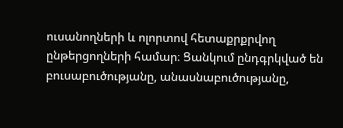ուսանողների և ոլորտով հետաքրքրվող ընթերցողների համար։ Ցանկում ընդգրկված են բուսաբուծությանը, անասնաբուծությանը,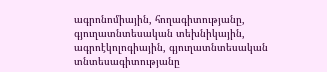ագրոնոմիային, հողագիտությանը, գյուղատնտեսական տեխնիկային, ագրոէկոլոգիային, գյուղատնտեսական տնտեսագիտությանը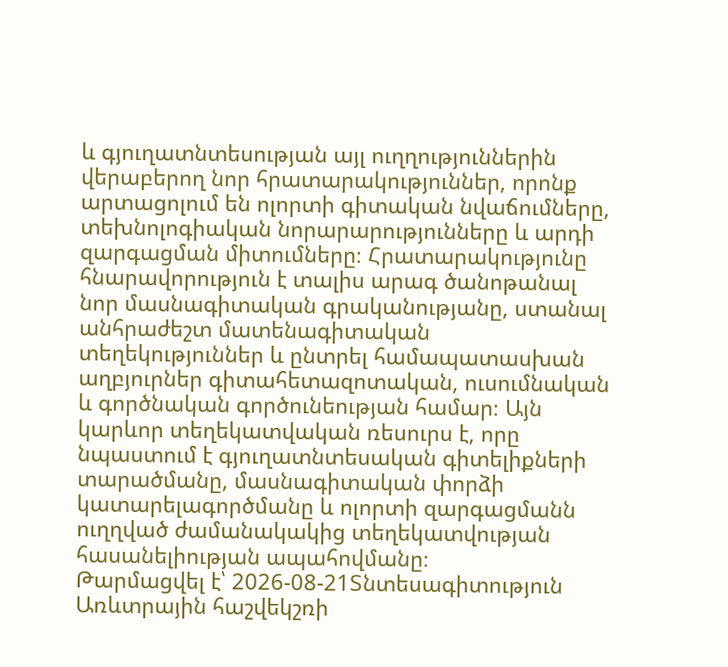և գյուղատնտեսության այլ ուղղություններին վերաբերող նոր հրատարակություններ, որոնք արտացոլում են ոլորտի գիտական նվաճումները, տեխնոլոգիական նորարարությունները և արդի զարգացման միտումները։ Հրատարակությունը հնարավորություն է տալիս արագ ծանոթանալ նոր մասնագիտական գրականությանը, ստանալ անհրաժեշտ մատենագիտական տեղեկություններ և ընտրել համապատասխան աղբյուրներ գիտահետազոտական, ուսումնական և գործնական գործունեության համար։ Այն կարևոր տեղեկատվական ռեսուրս է, որը նպաստում է գյուղատնտեսական գիտելիքների տարածմանը, մասնագիտական փորձի կատարելագործմանը և ոլորտի զարգացմանն ուղղված ժամանակակից տեղեկատվության հասանելիության ապահովմանը։
Թարմացվել է՝ 2026-08-21Տնտեսագիտություն
Առևտրային հաշվեկշռի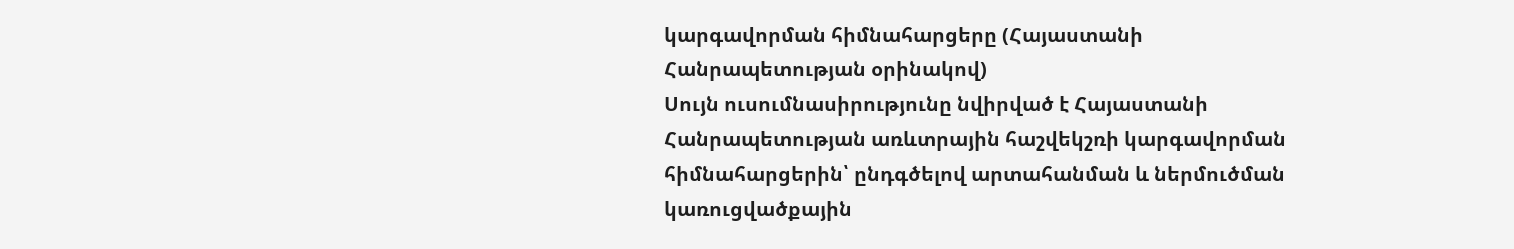կարգավորման հիմնահարցերը (Հայաստանի Հանրապետության օրինակով)
Սույն ուսումնասիրությունը նվիրված է Հայաստանի Հանրապետության առևտրային հաշվեկշռի կարգավորման հիմնահարցերին՝ ընդգծելով արտահանման և ներմուծման կառուցվածքային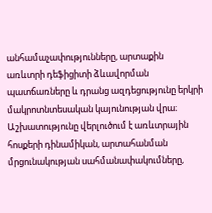անհամաչափությունները, արտաքին առևտրի դեֆիցիտի ձևավորման պատճառները և դրանց ազդեցությունը երկրի մակրոտնտեսական կայունության վրա։ Աշխատությունը վերլուծում է առևտրային հոսքերի դինամիկան, արտահանման մրցունակության սահմանափակումները,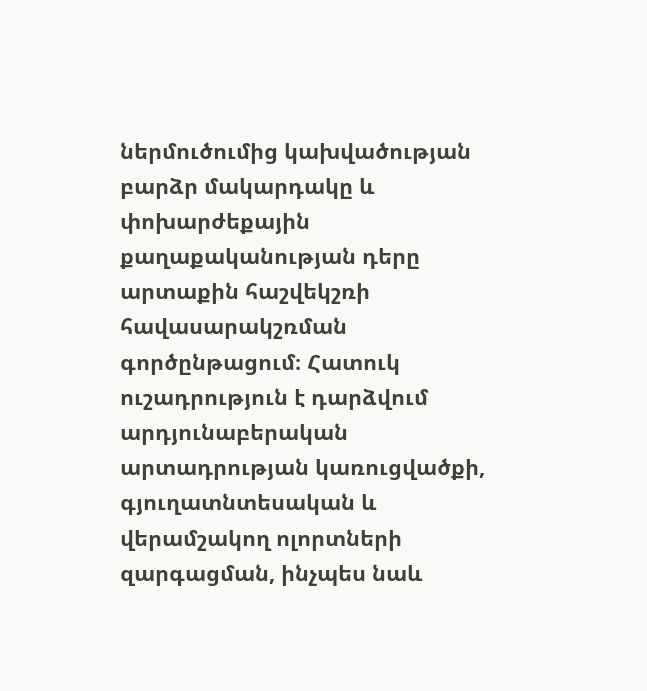ներմուծումից կախվածության բարձր մակարդակը և փոխարժեքային քաղաքականության դերը արտաքին հաշվեկշռի հավասարակշռման գործընթացում։ Հատուկ ուշադրություն է դարձվում արդյունաբերական արտադրության կառուցվածքի, գյուղատնտեսական և վերամշակող ոլորտների զարգացման, ինչպես նաև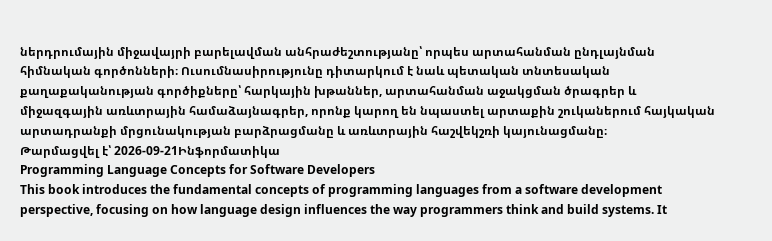ներդրումային միջավայրի բարելավման անհրաժեշտությանը՝ որպես արտահանման ընդլայնման հիմնական գործոնների։ Ուսումնասիրությունը դիտարկում է նաև պետական տնտեսական քաղաքականության գործիքները՝ հարկային խթաններ, արտահանման աջակցման ծրագրեր և միջազգային առևտրային համաձայնագրեր, որոնք կարող են նպաստել արտաքին շուկաներում հայկական արտադրանքի մրցունակության բարձրացմանը և առևտրային հաշվեկշռի կայունացմանը։
Թարմացվել է՝ 2026-09-21Ինֆորմատիկա
Programming Language Concepts for Software Developers
This book introduces the fundamental concepts of programming languages from a software development perspective, focusing on how language design influences the way programmers think and build systems. It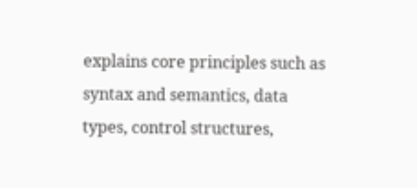explains core principles such as syntax and semantics, data types, control structures,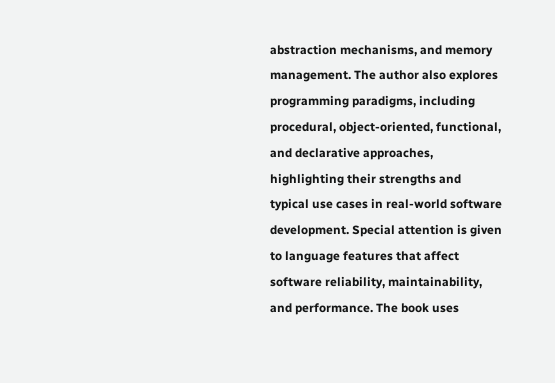abstraction mechanisms, and memory management. The author also explores programming paradigms, including procedural, object-oriented, functional, and declarative approaches, highlighting their strengths and typical use cases in real-world software development. Special attention is given to language features that affect software reliability, maintainability, and performance. The book uses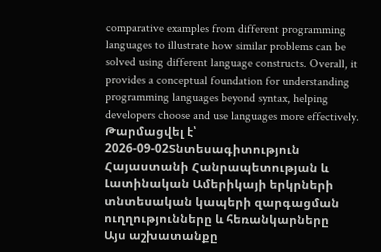comparative examples from different programming languages to illustrate how similar problems can be solved using different language constructs. Overall, it provides a conceptual foundation for understanding programming languages beyond syntax, helping developers choose and use languages more effectively.
Թարմացվել է՝ 2026-09-02Տնտեսագիտություն
Հայաստանի Հանրապետության և Լատինական Ամերիկայի երկրների տնտեսական կապերի զարգացման ուղղությունները և հեռանկարները
Այս աշխատանքը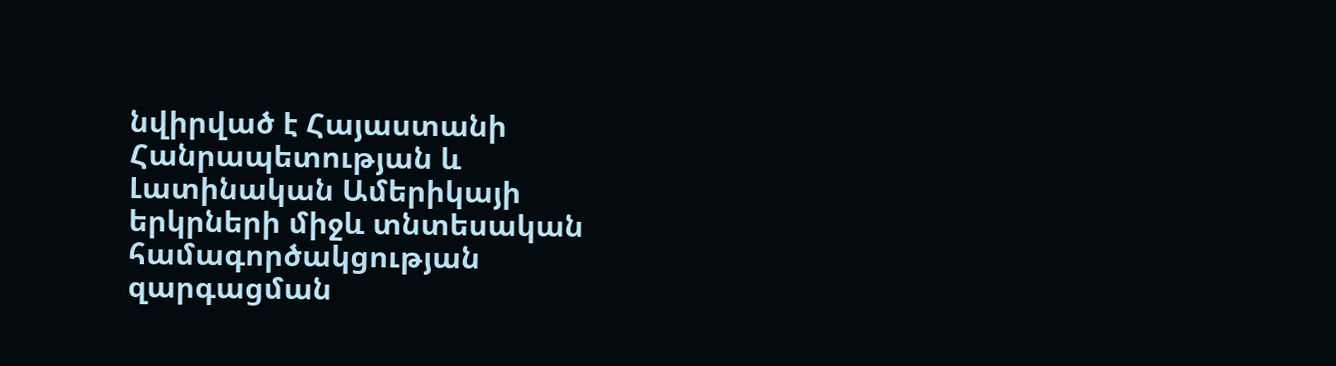նվիրված է Հայաստանի Հանրապետության և Լատինական Ամերիկայի երկրների միջև տնտեսական համագործակցության զարգացման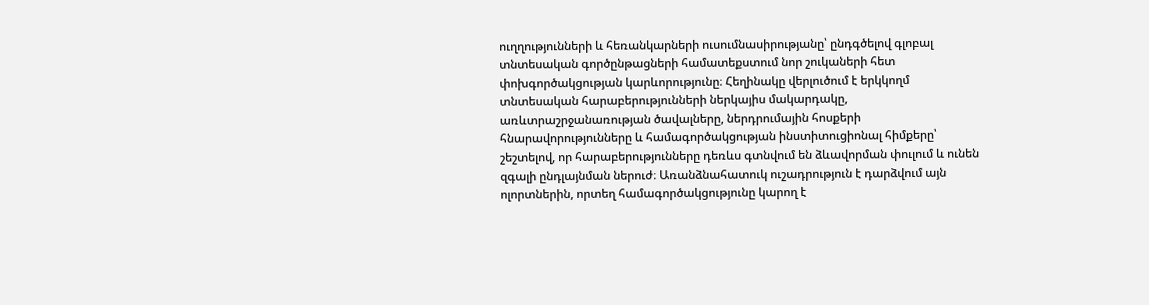ուղղությունների և հեռանկարների ուսումնասիրությանը՝ ընդգծելով գլոբալ տնտեսական գործընթացների համատեքստում նոր շուկաների հետ փոխգործակցության կարևորությունը։ Հեղինակը վերլուծում է երկկողմ տնտեսական հարաբերությունների ներկայիս մակարդակը, առևտրաշրջանառության ծավալները, ներդրումային հոսքերի հնարավորությունները և համագործակցության ինստիտուցիոնալ հիմքերը՝ շեշտելով, որ հարաբերությունները դեռևս գտնվում են ձևավորման փուլում և ունեն զգալի ընդլայնման ներուժ։ Առանձնահատուկ ուշադրություն է դարձվում այն ոլորտներին, որտեղ համագործակցությունը կարող է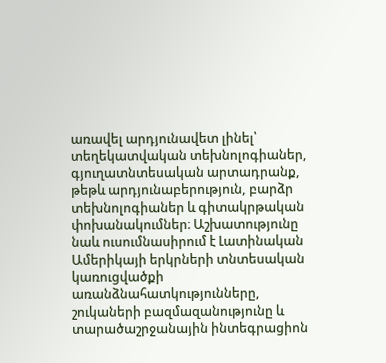առավել արդյունավետ լինել՝ տեղեկատվական տեխնոլոգիաներ, գյուղատնտեսական արտադրանք, թեթև արդյունաբերություն, բարձր տեխնոլոգիաներ և գիտակրթական փոխանակումներ։ Աշխատությունը նաև ուսումնասիրում է Լատինական Ամերիկայի երկրների տնտեսական կառուցվածքի առանձնահատկությունները, շուկաների բազմազանությունը և տարածաշրջանային ինտեգրացիոն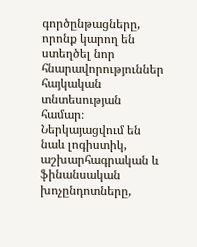գործընթացները, որոնք կարող են ստեղծել նոր հնարավորություններ հայկական տնտեսության համար։ Ներկայացվում են նաև լոգիստիկ, աշխարհագրական և ֆինանսական խոչընդոտները,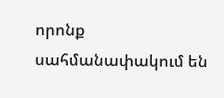որոնք սահմանափակում են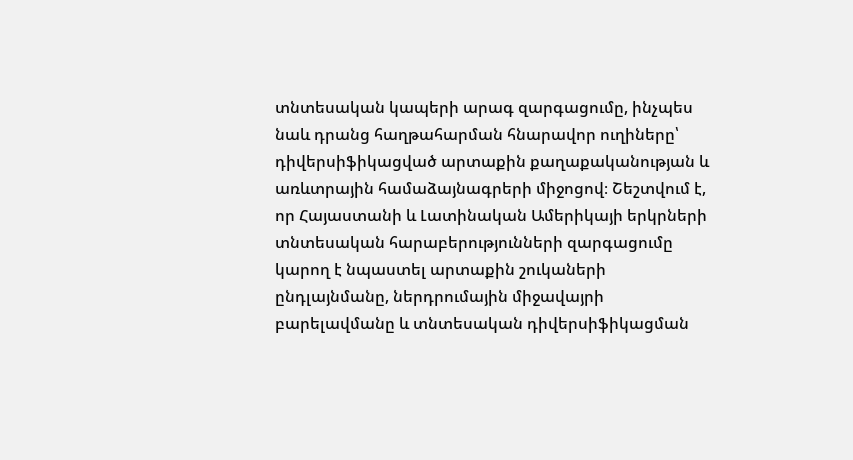տնտեսական կապերի արագ զարգացումը, ինչպես նաև դրանց հաղթահարման հնարավոր ուղիները՝ դիվերսիֆիկացված արտաքին քաղաքականության և առևտրային համաձայնագրերի միջոցով։ Շեշտվում է, որ Հայաստանի և Լատինական Ամերիկայի երկրների տնտեսական հարաբերությունների զարգացումը կարող է նպաստել արտաքին շուկաների ընդլայնմանը, ներդրումային միջավայրի բարելավմանը և տնտեսական դիվերսիֆիկացման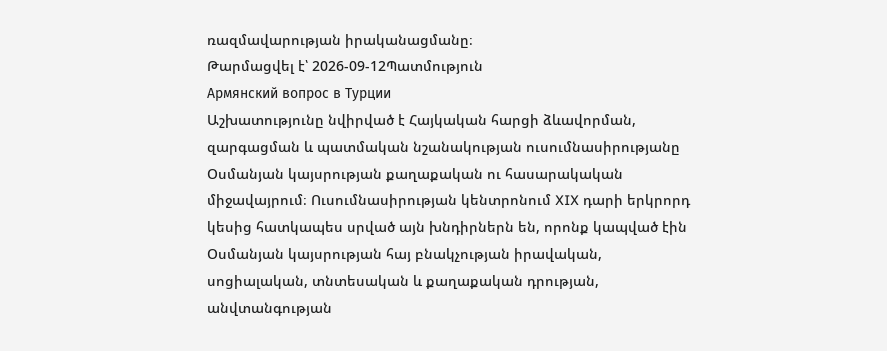ռազմավարության իրականացմանը։
Թարմացվել է՝ 2026-09-12Պատմություն
Армянский вопрос в Турции
Աշխատությունը նվիրված է Հայկական հարցի ձևավորման, զարգացման և պատմական նշանակության ուսումնասիրությանը Օսմանյան կայսրության քաղաքական ու հասարակական միջավայրում։ Ուսումնասիրության կենտրոնում XIX դարի երկրորդ կեսից հատկապես սրված այն խնդիրներն են, որոնք կապված էին Օսմանյան կայսրության հայ բնակչության իրավական, սոցիալական, տնտեսական և քաղաքական դրության, անվտանգության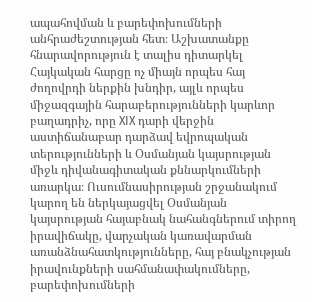ապահովման և բարեփոխումների անհրաժեշտության հետ։ Աշխատանքը հնարավորություն է տալիս դիտարկել Հայկական հարցը ոչ միայն որպես հայ ժողովրդի ներքին խնդիր, այլև որպես միջազգային հարաբերությունների կարևոր բաղադրիչ, որը XIX դարի վերջին աստիճանաբար դարձավ եվրոպական տերությունների և Օսմանյան կայսրության միջև դիվանագիտական քննարկումների առարկա։ Ուսումնասիրության շրջանակում կարող են ներկայացվել Օսմանյան կայսրության հայաբնակ նահանգներում տիրող իրավիճակը, վարչական կառավարման առանձնահատկությունները, հայ բնակչության իրավունքների սահմանափակումները, բարեփոխումների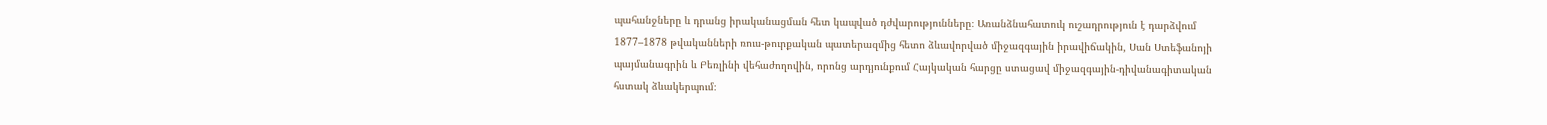պահանջները և դրանց իրականացման հետ կապված դժվարությունները։ Առանձնահատուկ ուշադրություն է դարձվում 1877–1878 թվականների ռուս-թուրքական պատերազմից հետո ձևավորված միջազգային իրավիճակին, Սան Ստեֆանոյի պայմանագրին և Բեռլինի վեհաժողովին, որոնց արդյունքում Հայկական հարցը ստացավ միջազգային-դիվանագիտական հստակ ձևակերպում։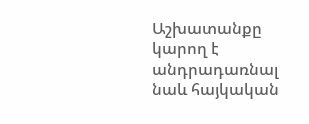Աշխատանքը կարող է անդրադառնալ նաև հայկական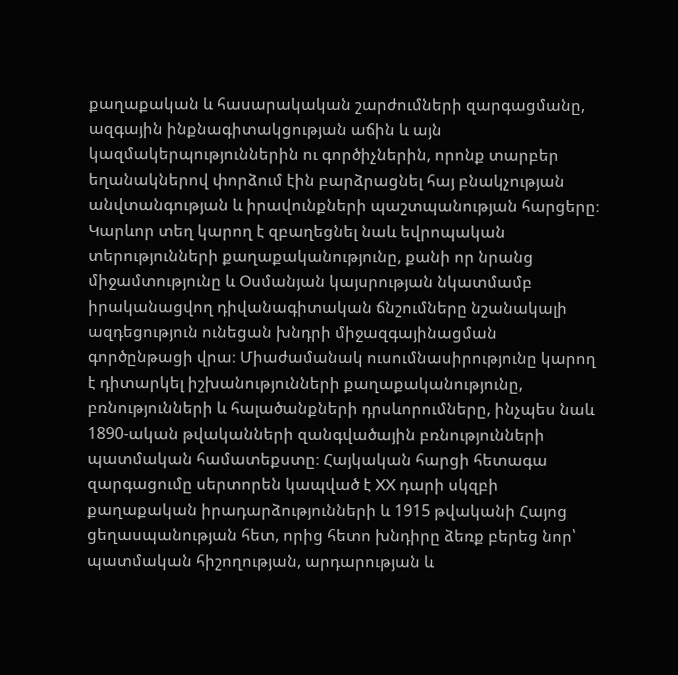քաղաքական և հասարակական շարժումների զարգացմանը, ազգային ինքնագիտակցության աճին և այն կազմակերպություններին ու գործիչներին, որոնք տարբեր եղանակներով փորձում էին բարձրացնել հայ բնակչության անվտանգության և իրավունքների պաշտպանության հարցերը։ Կարևոր տեղ կարող է զբաղեցնել նաև եվրոպական տերությունների քաղաքականությունը, քանի որ նրանց միջամտությունը և Օսմանյան կայսրության նկատմամբ իրականացվող դիվանագիտական ճնշումները նշանակալի ազդեցություն ունեցան խնդրի միջազգայինացման գործընթացի վրա։ Միաժամանակ ուսումնասիրությունը կարող է դիտարկել իշխանությունների քաղաքականությունը, բռնությունների և հալածանքների դրսևորումները, ինչպես նաև 1890-ական թվականների զանգվածային բռնությունների պատմական համատեքստը։ Հայկական հարցի հետագա զարգացումը սերտորեն կապված է XX դարի սկզբի քաղաքական իրադարձությունների և 1915 թվականի Հայոց ցեղասպանության հետ, որից հետո խնդիրը ձեռք բերեց նոր՝ պատմական հիշողության, արդարության և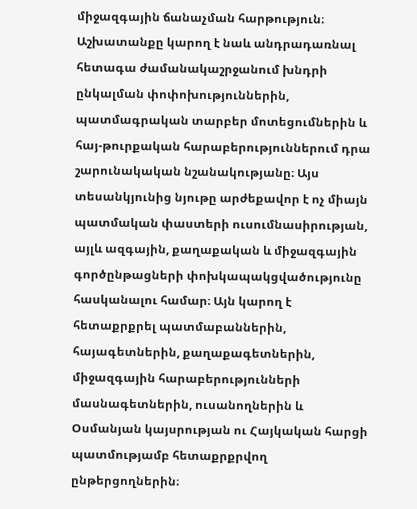միջազգային ճանաչման հարթություն։ Աշխատանքը կարող է նաև անդրադառնալ հետագա ժամանակաշրջանում խնդրի ընկալման փոփոխություններին, պատմագրական տարբեր մոտեցումներին և հայ-թուրքական հարաբերություններում դրա շարունակական նշանակությանը։ Այս տեսանկյունից նյութը արժեքավոր է ոչ միայն պատմական փաստերի ուսումնասիրության, այլև ազգային, քաղաքական և միջազգային գործընթացների փոխկապակցվածությունը հասկանալու համար։ Այն կարող է հետաքրքրել պատմաբաններին, հայագետներին, քաղաքագետներին, միջազգային հարաբերությունների մասնագետներին, ուսանողներին և Օսմանյան կայսրության ու Հայկական հարցի պատմությամբ հետաքրքրվող ընթերցողներին։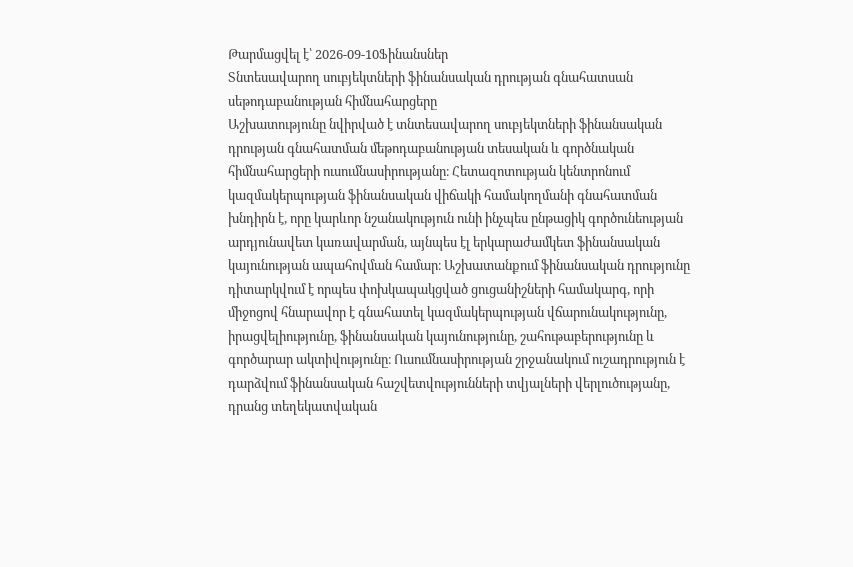Թարմացվել է՝ 2026-09-10Ֆինանսներ
Տնտեսավարող սուբյեկտների ֆինանսական դրության գնահատսան սեթոդաբանության հիմնահարցերը
Աշխատությունը նվիրված է տնտեսավարող սուբյեկտների ֆինանսական դրության գնահատման մեթոդաբանության տեսական և գործնական հիմնահարցերի ուսումնասիրությանը։ Հետազոտության կենտրոնում կազմակերպության ֆինանսական վիճակի համակողմանի գնահատման խնդիրն է, որը կարևոր նշանակություն ունի ինչպես ընթացիկ գործունեության արդյունավետ կառավարման, այնպես էլ երկարաժամկետ ֆինանսական կայունության ապահովման համար։ Աշխատանքում ֆինանսական դրությունը դիտարկվում է որպես փոխկապակցված ցուցանիշների համակարգ, որի միջոցով հնարավոր է գնահատել կազմակերպության վճարունակությունը, իրացվելիությունը, ֆինանսական կայունությունը, շահութաբերությունը և գործարար ակտիվությունը։ Ուսումնասիրության շրջանակում ուշադրություն է դարձվում ֆինանսական հաշվետվությունների տվյալների վերլուծությանը, դրանց տեղեկատվական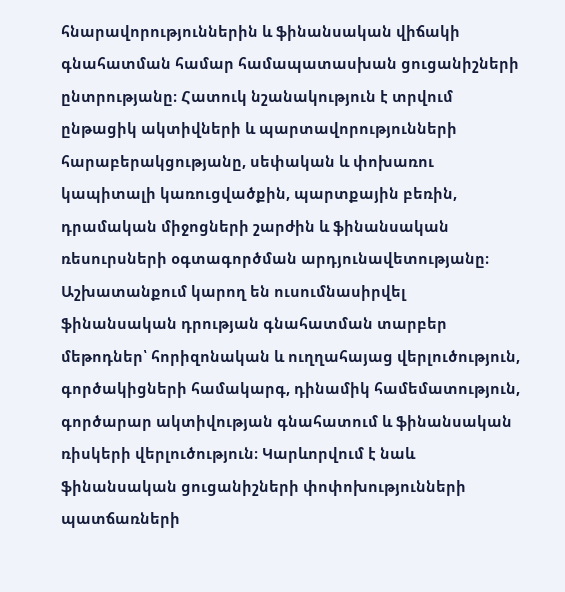հնարավորություններին և ֆինանսական վիճակի գնահատման համար համապատասխան ցուցանիշների ընտրությանը։ Հատուկ նշանակություն է տրվում ընթացիկ ակտիվների և պարտավորությունների հարաբերակցությանը, սեփական և փոխառու կապիտալի կառուցվածքին, պարտքային բեռին, դրամական միջոցների շարժին և ֆինանսական ռեսուրսների օգտագործման արդյունավետությանը։ Աշխատանքում կարող են ուսումնասիրվել ֆինանսական դրության գնահատման տարբեր մեթոդներ՝ հորիզոնական և ուղղահայաց վերլուծություն, գործակիցների համակարգ, դինամիկ համեմատություն, գործարար ակտիվության գնահատում և ֆինանսական ռիսկերի վերլուծություն։ Կարևորվում է նաև ֆինանսական ցուցանիշների փոփոխությունների պատճառների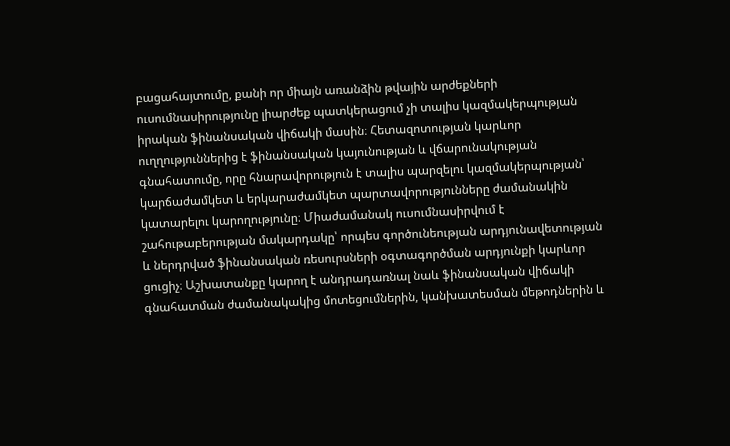բացահայտումը, քանի որ միայն առանձին թվային արժեքների ուսումնասիրությունը լիարժեք պատկերացում չի տալիս կազմակերպության իրական ֆինանսական վիճակի մասին։ Հետազոտության կարևոր ուղղություններից է ֆինանսական կայունության և վճարունակության գնահատումը, որը հնարավորություն է տալիս պարզելու կազմակերպության՝ կարճաժամկետ և երկարաժամկետ պարտավորությունները ժամանակին կատարելու կարողությունը։ Միաժամանակ ուսումնասիրվում է շահութաբերության մակարդակը՝ որպես գործունեության արդյունավետության և ներդրված ֆինանսական ռեսուրսների օգտագործման արդյունքի կարևոր ցուցիչ։ Աշխատանքը կարող է անդրադառնալ նաև ֆինանսական վիճակի գնահատման ժամանակակից մոտեցումներին, կանխատեսման մեթոդներին և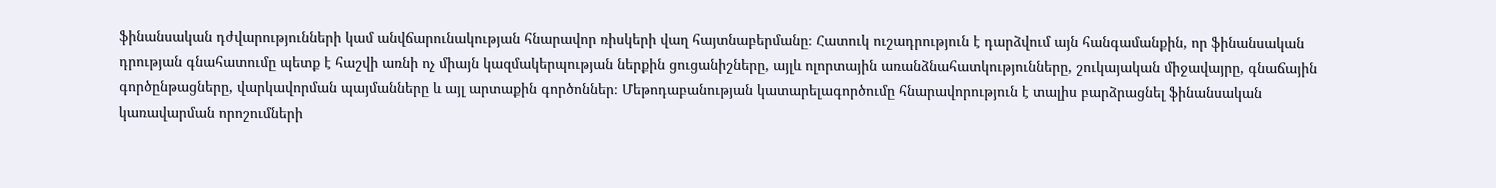ֆինանսական դժվարությունների կամ անվճարունակության հնարավոր ռիսկերի վաղ հայտնաբերմանը։ Հատուկ ուշադրություն է դարձվում այն հանգամանքին, որ ֆինանսական դրության գնահատումը պետք է հաշվի առնի ոչ միայն կազմակերպության ներքին ցուցանիշները, այլև ոլորտային առանձնահատկությունները, շուկայական միջավայրը, գնաճային գործընթացները, վարկավորման պայմանները և այլ արտաքին գործոններ։ Մեթոդաբանության կատարելագործումը հնարավորություն է տալիս բարձրացնել ֆինանսական կառավարման որոշումների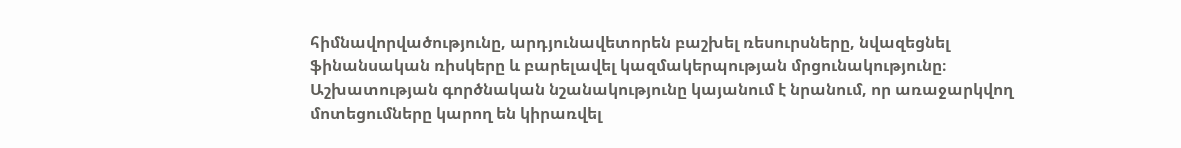հիմնավորվածությունը, արդյունավետորեն բաշխել ռեսուրսները, նվազեցնել ֆինանսական ռիսկերը և բարելավել կազմակերպության մրցունակությունը։ Աշխատության գործնական նշանակությունը կայանում է նրանում, որ առաջարկվող մոտեցումները կարող են կիրառվել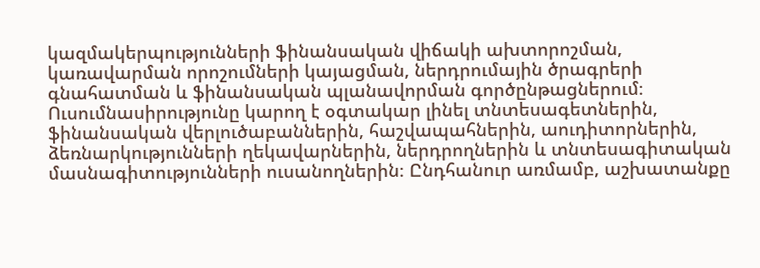կազմակերպությունների ֆինանսական վիճակի ախտորոշման, կառավարման որոշումների կայացման, ներդրումային ծրագրերի գնահատման և ֆինանսական պլանավորման գործընթացներում։ Ուսումնասիրությունը կարող է օգտակար լինել տնտեսագետներին, ֆինանսական վերլուծաբաններին, հաշվապահներին, աուդիտորներին, ձեռնարկությունների ղեկավարներին, ներդրողներին և տնտեսագիտական մասնագիտությունների ուսանողներին։ Ընդհանուր առմամբ, աշխատանքը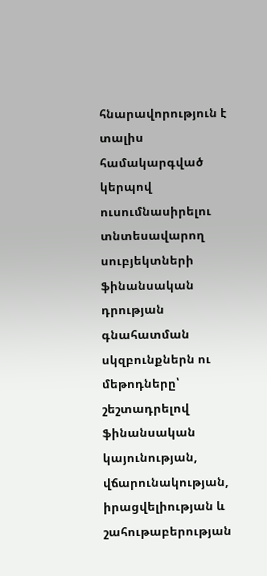հնարավորություն է տալիս համակարգված կերպով ուսումնասիրելու տնտեսավարող սուբյեկտների ֆինանսական դրության գնահատման սկզբունքներն ու մեթոդները՝ շեշտադրելով ֆինանսական կայունության, վճարունակության, իրացվելիության և շահութաբերության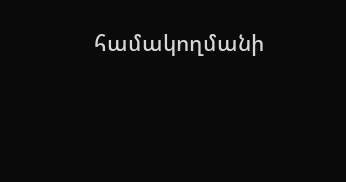համակողմանի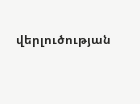վերլուծության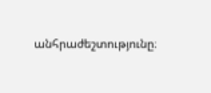անհրաժեշտությունը։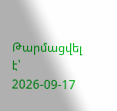Թարմացվել է՝ 2026-09-17